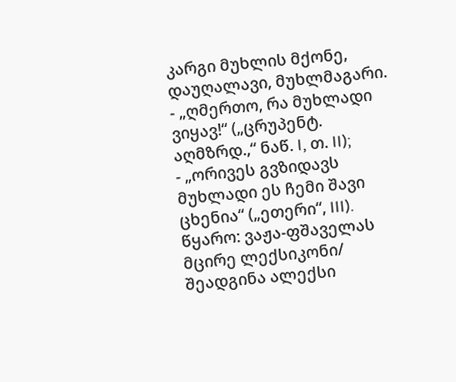კარგი მუხლის მქონე, დაუღალავი, მუხლმაგარი.
- „ღმერთო, რა მუხლადი ვიყავ!“ („ცრუპენტ. აღმზრდ.,“ ნაწ. I, თ. II);
- „ორივეს გვზიდავს მუხლადი ეს ჩემი შავი ცხენია“ („ეთერი“, III).
წყარო: ვაჟა-ფშაველას მცირე ლექსიკონი/ შეადგინა ალექსი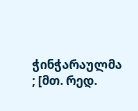ჭინჭარაულმა ; [მთ. რედ.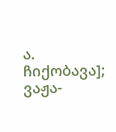ა. ჩიქობავა]; ვაჟა-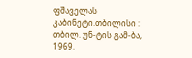ფშაველას კაბინეტი.თბილისი : თბილ. უნ-ტის გამ-ბა, 1969.